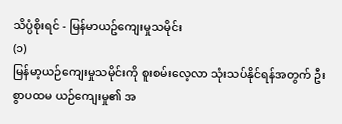သိပ္ပံစိုးရင် - မြန်မာယဥ်ကျေးမှုသမိုင်း
(၁)
မြန်မာ့ယဉ်ကျေးမှုသမိုင်းကို စူးစမ်းလေ့လာ သုံးသပ်နိုင်ရန်အတွက် ဦးစွာပထမ ယဉ်ကျေးမှု၏ အ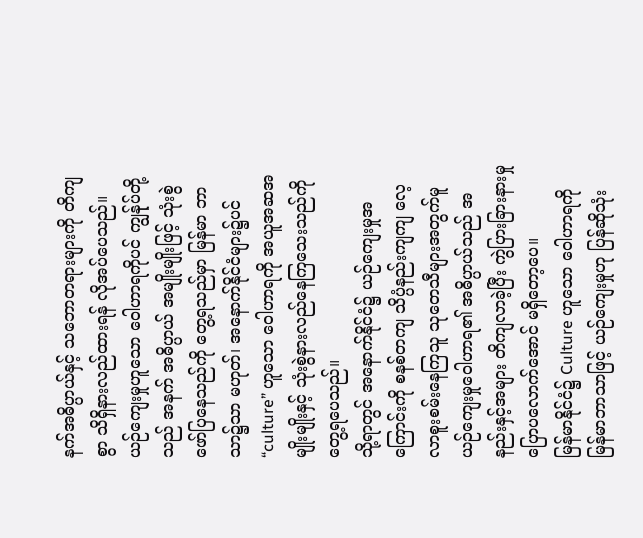နက်အဓိပ္ပာယ်နှင့် သဘောတရားများကို တိကျစွာ သိရှိနားလည်ထားရန် လိုအပ်ပေသည်။
ယဉ်ကျေးမှုဟူသော ဝေါဟာရကိုပင် ကျွန်ုပ်တို့သည် အနက် အဓိပ္ပာယ် အမျိုးမျိုးဖြင့် သုံးစွဲဖော်ပြနေသည်ကို တွေ့ရသည်မှာ မြန်မာ ဘာသာ၌သာ မဟုတ်၊ အနောက်နိုင်ငံများ၌ပင် “culture” ဟူသော ဝေါဟာရကို အယူအဆအမျိုးမျိုးနှင့် သုံးစွဲနားလည်နေကြသေးသည်ကို တွေ့ရပေသည်။
သို့ရာတွင် အနောက်နိုင်ငံ၌ ယဉ်ကျေးမှုအကြောင်းကို စနစ်တကျ သိပ္ပံနည်းကျကျ လေ့လာစူးစမ်းနေကြသူ သုတေသီများအတွက်မူ ယဉ်ကျေးမှုဝေါဟာရ၏ အဓိပ္ပာယ်သည် အနည်းနှင့်အများ တိကျလာခဲ့ပြီး ကွဲပြားခြားနားမှု ပြောပလောက်အောင် မရှိတော့ပေ။
မြန်မာနိုင်ငံ၌ Culture ဟူသော ဝေါဟာရကို မြန်မာဘာသာဖြင့် ယဉ်ကျေးမှုဟု ပြန်ဆိုသုံး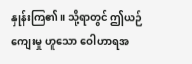နှုန်းကြ၏။ သို့ရာတွင် ဤယဉ်ကျေးမှု ဟူသော ဝေါဟာရအ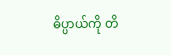ဓိပ္ပာယ်ကို တိ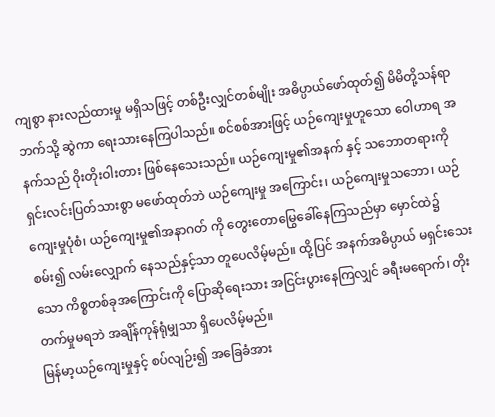ကျစွာ နားလည်ထားမှု မရှိသဖြင့် တစ်ဦးလျှင်တစ်မျိုး အဓိပ္ပာယ်ဖော်ထုတ်၍ မိမိတို့သန်ရာဘက်သို့ ဆွဲကာ ရေးသားနေကြပါသည်။ စင်စစ်အားဖြင့် ယဉ်ကျေးမှုဟူသော ဝေါဟာရ အနက်သည် ဝိုးတိုးဝါးတား ဖြစ်နေသေးသည်။ ယဉ်ကျေးမှု၏အနက် နှင့် သဘောတရားကို ရှင်းလင်းပြတ်သားစွာ မဖော်ထုတ်ဘဲ ယဉ်ကျေးမှု အကြောင်း၊ ယဉ်ကျေးမှုသဘော၊ ယဉ်ကျေးမှုပုံစံ၊ ယဉ်ကျေးမှု၏အနာဂတ် ကို တွေးတောမြွေခေါ်နေကြသည်မှာ မှောင်ထဲ၌ စမ်း၍ လမ်းလျှောက် နေသည်နှင့်သာ တူပေလိမ့်မည်။ ထို့ပြင် အနက်အဓိပ္ပာယ် မရှင်းသေးသော ကိစ္စတစ်ခုအကြောင်းကို ပြောဆိုရေးသား အငြင်းပွားနေကြလျှင် ခရီးမရောက်၊ တိုးတက်မှုမရဘဲ အချိန်ကုန်ရုံမျှသာ ရှိပေလိမ့်မည်။
မြန်မာ့ယဉ်ကျေးမှုနှင့် စပ်လျဉ်း၍ အခြေခံအား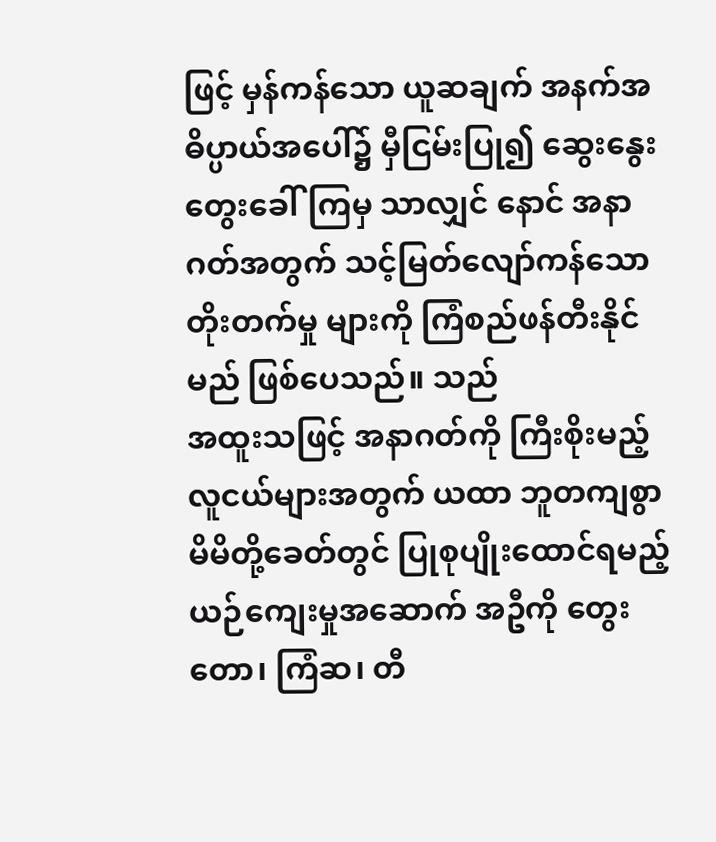ဖြင့် မှန်ကန်သော ယူဆချက် အနက်အဓိပ္ပာယ်အပေါ်၌ မှီငြမ်းပြု၍ ဆွေးနွေးတွေးခေါ်ကြမှ သာလျှင် နောင် အနာဂတ်အတွက် သင့်မြတ်လျော်ကန်သော တိုးတက်မှု များကို ကြံစည်ဖန်တီးနိုင်မည် ဖြစ်ပေသည်။ သည်
အထူးသဖြင့် အနာဂတ်ကို ကြီးစိုးမည့် လူငယ်များအတွက် ယထာ ဘူတကျစွာ မိမိတို့ခေတ်တွင် ပြုစုပျိုးထောင်ရမည့် ယဉ်ကျေးမှုအဆောက် အဦကို တွေးတော၊ ကြံဆ၊ တီ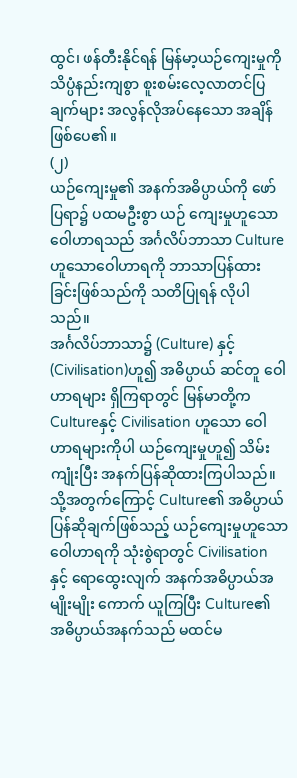ထွင်၊ ဖန်တီးနိုင်ရန် မြန်မာ့ယဉ်ကျေးမှုကို သိပ္ပံနည်းကျစွာ စူးစမ်းလေ့လာတင်ပြချက်များ အလွန်လိုအပ်နေသော အချိန်ဖြစ်ပေ၏။
(၂)
ယဉ်ကျေးမှု၏ အနက်အဓိပ္ပာယ်ကို ဖော်ပြရာ၌ ပထမဦးစွာ ယဉ် ကျေးမှုဟူသော ဝေါဟာရသည် အင်္ဂလိပ်ဘာသာ Culture ဟူသောဝေါဟာရကို ဘာသာပြန်ထားခြင်းဖြစ်သည်ကို သတိပြုရန် လိုပါသည်။
အင်္ဂလိပ်ဘာသာ၌ (Culture) နှင့် (Civilisation)ဟူ၍ အဓိပ္ပာယ် ဆင်တူ ဝေါဟာရများ ရှိကြရာတွင် မြန်မာတို့က Cultureနှင့် Civilisation ဟူသော ဝေါဟာရများကိုပါ ယဉ်ကျေးမှုဟူ၍ သိမ်းကျုံးပြီး အနက်ပြန်ဆိုထားကြပါသည်။ သို့အတွက်ကြောင့် Culture၏ အဓိပ္ပာယ် ပြန်ဆိုချက်ဖြစ်သည့် ယဉ်ကျေးမှုဟူသော ဝေါဟာရကို သုံးစွဲရာတွင် Civilisation နှင့် ရောထွေးလျက် အနက်အဓိပ္ပာယ်အမျိုးမျိုး ကောက် ယူကြပြီး Culture၏ အဓိပ္ပာယ်အနက်သည် မထင်မ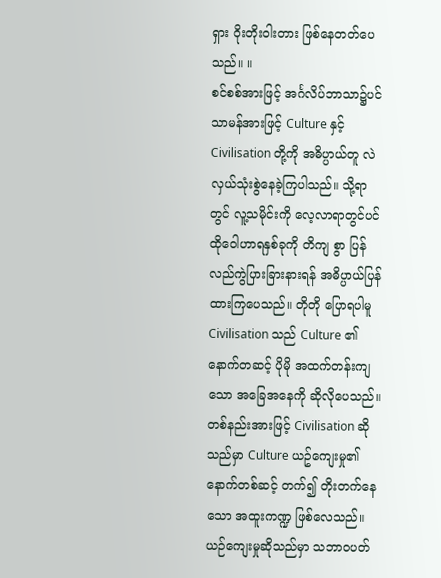ရှား ဝိုးတိုးဝါးတား ဖြစ်နေတတ်ပေသည်။ ။
စင်စစ်အားဖြင့် အင်္ဂလိပ်ဘာသာ၌ပင် သာမန်အားဖြင့် Culture နှင့် Civilisation တို့ကို အဓိပ္ပာယ်တူ လဲလှယ်သုံးစွဲနေခဲ့ကြပါသည်။ သို့ရာတွင် လူ့သမိုင်းကို လေ့လာရာတွင်ပင် ထိုဝေါဟာရနှစ်ခုကို တိကျ စွာ ပြန်လည်ကွဲပြားခြားနားရန် အဓိပ္ပာယ်ပြန်ထားကြပေသည်။ တိုတို ပြောရပါမူ Civilisation သည် Culture ၏ နောက်တဆင့် ပိုမို အထက်တန်းကျသော အခြေအနေကို ဆိုလိုပေသည်။ တစ်နည်းအားဖြင့် Civilisation ဆိုသည်မှာ Culture ယဥ်ကျေးမှု၏ နောက်တစ်ဆင့် တက်၍ တိုးတက်နေသော အထူးကဏ္ဍ ဖြစ်လေသည်။
ယဉ်ကျေးမှုဆိုသည်မှာ သဘာဝပတ်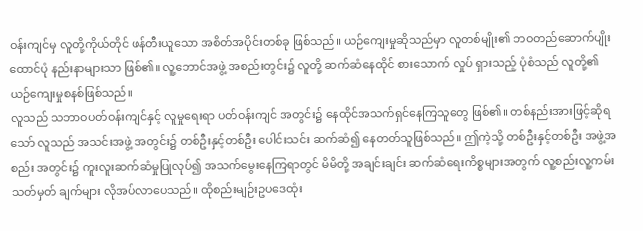ဝန်းကျင်မှ လူတို့ကိုယ်တိုင် ဖန်တီးယူသော အစိတ်အပိုင်းတစ်ခု ဖြစ်သည်။ ယဉ်ကျေးမှုဆိုသည်မှာ လူတစ်မျိုး၏ ဘဝတည်ဆောက်ပျိုးထောင်ပုံ နည်းနာများသာ ဖြစ်၏။ လူ့ဘောင်အဖွဲ့ အစည်းတွင်း၌ လူတို့ ဆက်ဆံနေထိုင် စားသောက် လှုပ် ရှားသည့် ပုံစံသည် လူတို့၏ ယဉ်ကျေးမှုစနစ်ဖြစ်သည်။
လူသည် သဘာဝပတ်ဝန်းကျင်နှင့် လူမှုရေးရာ ပတ်ဝန်းကျင် အတွင်း၌ နေထိုင်အသက်ရှင်နေကြသူတွေ ဖြစ်၏။ တစ်နည်းအားဖြင့်ဆိုရသော် လူသည် အသင်းအဖွဲ့ အတွင်း၌ တစ်ဦးနှင့်တစ်ဦး ပေါင်းသင်း ဆက်ဆံ၍ နေတတ်သူဖြစ်သည်။ ဤကဲ့သို့ တစ်ဦးနှင့်တစ်ဦး အဖွဲ့အစည်း အတွင်း၌ ကူးလူးဆက်ဆံမှုပြုလုပ်၍ အသက်မွေးနေကြရာတွင် မိမိတို့ အချင်းချင်း ဆက်ဆံရေးကိစ္စများအတွက် လူ့စည်းလူ့ကမ်း သတ်မှတ် ချက်များ လိုအပ်လာပေသည်။ ထိုစည်းမျဉ်းဥပဒေထုံး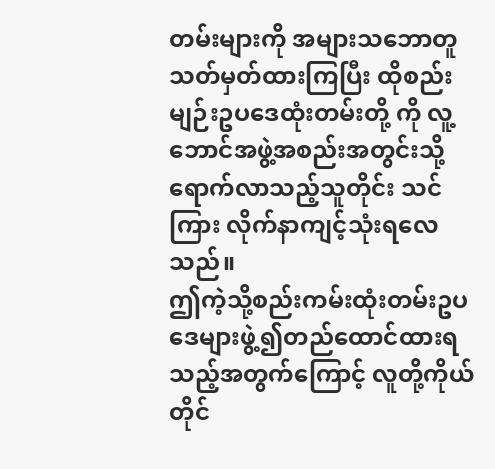တမ်းများကို အများသဘောတူ သတ်မှတ်ထားကြပြီး ထိုစည်းမျဉ်းဥပဒေထုံးတမ်းတို့ ကို လူ့ဘောင်အဖွဲ့အစည်းအတွင်းသို့ ရောက်လာသည့်သူတိုင်း သင်ကြား လိုက်နာကျင့်သုံးရလေသည်။
ဤကဲ့သို့စည်းကမ်းထုံးတမ်းဥပဒေများဖွဲ့၍တည်ထောင်ထားရသည့်အတွက်ကြောင့် လူတို့ကိုယ်တိုင်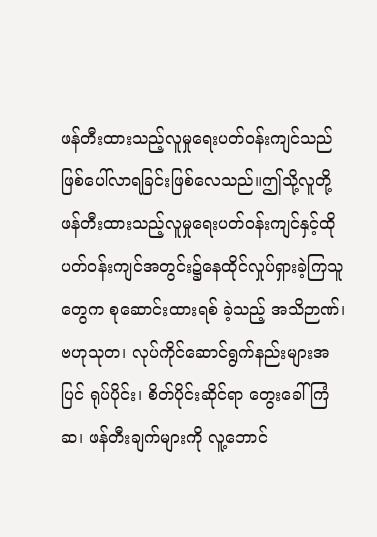ဖန်တီးထားသည့်လူမှုရေးပတ်ဝန်းကျင်သည်ဖြစ်ပေါ်လာရခြင်းဖြစ်လေသည်။ဤသို့လူတို့ဖန်တီးထားသည့်လူမှုရေးပတ်ဝန်းကျင်နှင့်ထိုပတ်ဝန်းကျင်အတွင်း၌နေထိုင်လှုပ်ရှားခဲ့ကြသူတွေက စုဆောင်းထားရစ် ခဲ့သည့် အသိဉာဏ်၊ ဗဟုသုတ၊ လုပ်ကိုင်ဆောင်ရွက်နည်းများအပြင် ရုပ်ပိုင်း၊ စိတ်ပိုင်းဆိုင်ရာ တွေးခေါ် ကြံဆ၊ ဖန်တီးချက်များကို လူ့ဘောင်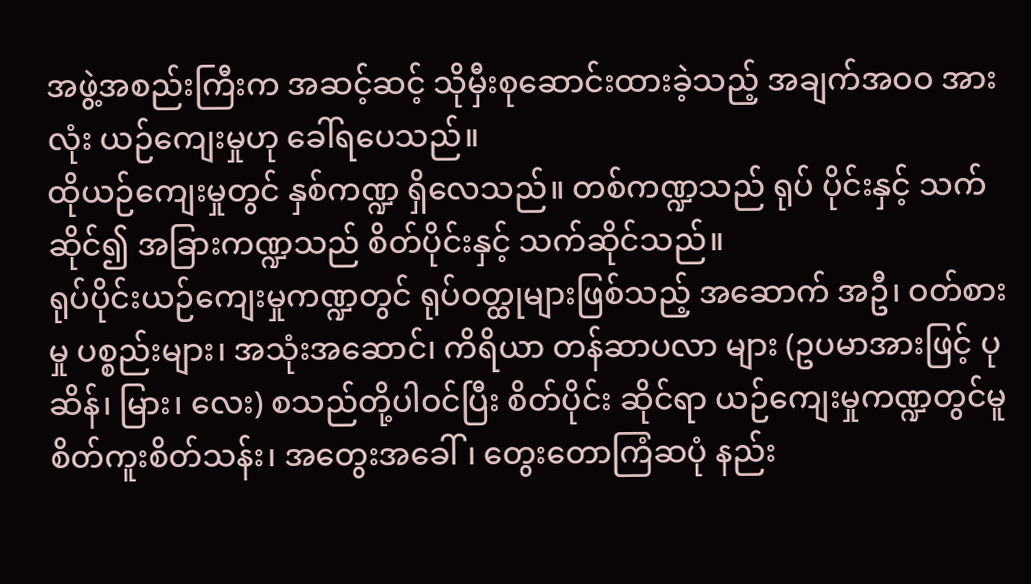အဖွဲ့အစည်းကြီးက အဆင့်ဆင့် သိုမှီးစုဆောင်းထားခဲ့သည့် အချက်အဝဝ အားလုံး ယဉ်ကျေးမှုဟု ခေါ်ရပေသည်။
ထိုယဉ်ကျေးမှုတွင် နှစ်ကဏ္ဍ ရှိလေသည်။ တစ်ကဏ္ဍသည် ရုပ် ပိုင်းနှင့် သက်ဆိုင်၍ အခြားကဏ္ဍသည် စိတ်ပိုင်းနှင့် သက်ဆိုင်သည်။
ရုပ်ပိုင်းယဉ်ကျေးမှုကဏ္ဍတွင် ရုပ်ဝတ္ထုများဖြစ်သည့် အဆောက် အဦ၊ ဝတ်စားမှု ပစ္စည်းများ၊ အသုံးအဆောင်၊ ကိရိယာ တန်ဆာပလာ များ (ဥပမာအားဖြင့် ပုဆိန်၊ မြား၊ လေး) စသည်တို့ပါဝင်ပြီး စိတ်ပိုင်း ဆိုင်ရာ ယဉ်ကျေးမှုကဏ္ဍတွင်မူ စိတ်ကူးစိတ်သန်း၊ အတွေးအခေါ်၊ တွေးတောကြံဆပုံ နည်း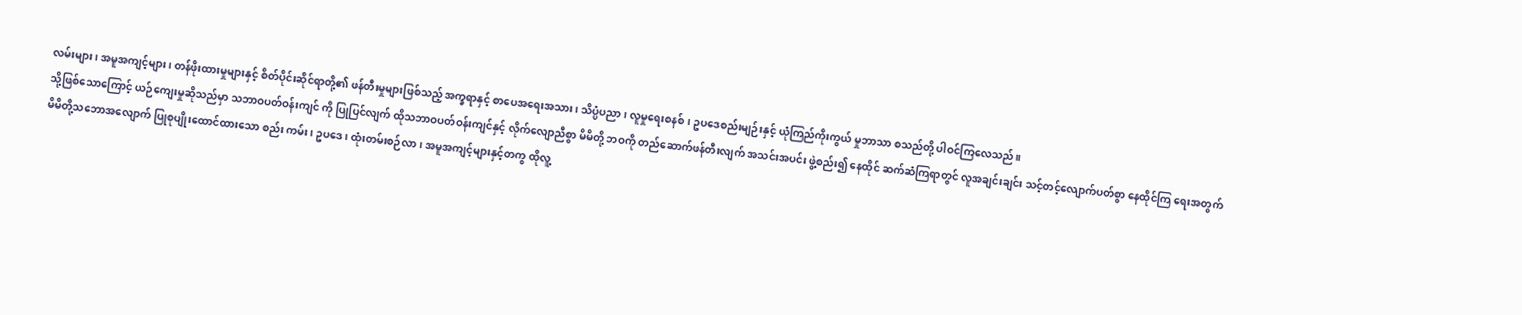လမ်းများ၊ အမူအကျင့်များ၊ တန်ဖိုးထားမှုများနှင့် စိတ်ပိုင်းဆိုင်ရာတို့၏ ဖန်တီးမှုများဖြစ်သည့် အက္ခရာနှင့် စာပေအရေးအသား၊ သိပ္ပံပညာ၊ လူမှုရေးစနစ်၊ ဥပဒေစည်းမျဉ်းနှင့် ယုံကြည်ကိုးကွယ် မှုဘာသာ စသည်တို့ ပါဝင်ကြလေသည်။
သို့ဖြစ်သောကြောင့် ယဉ်ကျေးမှုဆိုသည်မှာ သဘာဝပတ်ဝန်းကျင် ကို ပြုပြင်လျက် ထိုသဘာဝပတ်ဝန်းကျင်နှင့် လိုက်လျောညီစွာ မိမိတို့ ဘဝကို တည်ဆောက်ဖန်တီးလျက် အသင်းအပင်း ဖွဲ့စည်း၍ နေထိုင် ဆက်ဆံကြရာတွင် လူအချင်းချင်း သင့်တင့်လျောက်ပတ်စွာ နေထိုင်ကြ ရေးအတွက် မိမိတို့သဘောအလျောက် ပြုစုပျိုးထောင်ထားသော စည်း ကမ်း၊ ဥပဒေ၊ ထုံးတမ်းစဉ်လာ၊ အမူအကျင့်များနှင့်တကွ ထိုလူ့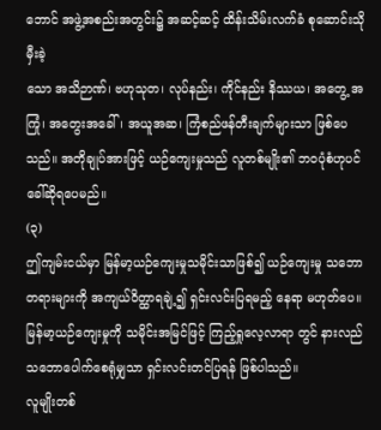ဘောင် အဖွဲ့အစည်းအတွင်း၌ အဆင့်ဆင့် ထိန်းသိမ်းလက်ခံ စုဆောင်းသိုမှီးခဲ့
သော အသိဉာဏ်၊ ဗဟုသုတ၊ လုပ်နည်း၊ ကိုင်နည်း နိဿယ၊ အတွေ့ အကြုံ၊ အတွေးအခေါ်၊ အယူအဆ၊ ကြံစည်ဖန်တီးချက်များသာ ဖြစ်ပေ သည်။ အတိုချုပ်အားဖြင့် ယဉ်ကျေးမှုသည် လူတစ်မျိုး၏ ဘဝပုံစံဟုပင် ခေါ်ဆိုရပေမည်။
(၃)
ဤကျမ်းငယ်မှာ မြန်မာ့ယဉ်ကျေးမှုသမိုင်းသာဖြစ်၍ ယဉ်ကျေးမှု သဘောတရားများကို အကျယ်ဝိတ္ထာရချဲ့၍ ရှင်းလင်းပြရမည့် နေရာ မဟုတ်ပေ။ မြန်မာ့ယဉ်ကျေးမှုကို သမိုင်းအမြင်ဖြင့် ကြည့်ရှုလေ့လာရာ တွင် နားလည်သဘောပေါက်စေရုံမျှသာ ရှင်းလင်းတင်ပြရန် ဖြစ်ပါသည်။
လူမျိုးတစ်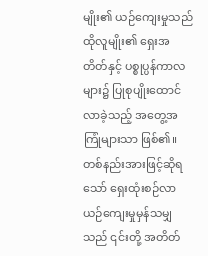မျိုး၏ ယဉ်ကျေးမှုသည် ထိုလူမျိုး၏ ရှေးအတိတ်နှင့် ပစ္စုပ္ပန်ကာလများ၌ ပြုစုပျိုးထောင်လာခဲ့သည့် အတွေ့အကြုံများသာ ဖြစ်၏။ တစ်နည်းအားဖြင့်ဆိုရသော် ရှေးထုံးစဉ်လာ ယဉ်ကျေးမှုမှန်သမျှ သည် ၎င်းတို့ အတိတ်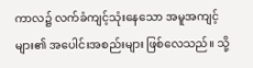ကာလ၌ လက်ခံကျင့်သုံးနေသော အမူအကျင့် များ၏ အပေါင်းအစည်းများ ဖြစ်လေသည်။ သို့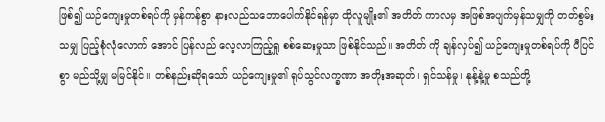ဖြစ်၍ ယဉ်ကျေးမှုတစ်ရပ်ကို မှန်ကန်စွာ နားလည်သဘောပေါက်နိုင်ရန်မှာ ထိုလူမျိုး၏ အတိတ် ကာလမှ အဖြစ်အပျက်မှန်သမျှကို တတ်စွမ်းသမျှ ပြည့်စုံလုံလောက် အောင် ပြန်လည် လေ့လာကြည့်ရှု စစ်ဆေးမှုသာ ဖြစ်နိုင်သည်။ အတိတ် ကို ချန်လှပ်၍ ယဉ်ကျေးမှုတစ်ရပ်ကို ပီပြင်စွာ မည်သို့မျှ မမြင်နိုင်။ တစ်နည်းဆိုရသော် ယဉ်ကျေးမှု၏ ရုပ်သွင်လက္ခဏာ အတိုးအဆုတ်၊ ရှင်သန်မှု၊ နုန့်နဲ့မှု စသည်တို့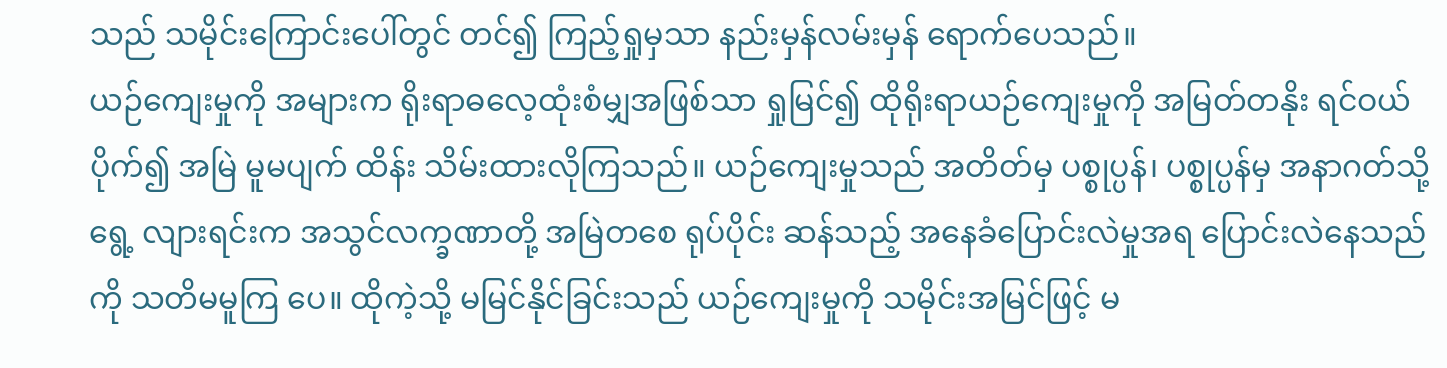သည် သမိုင်းကြောင်းပေါ်တွင် တင်၍ ကြည့်ရှုမှသာ နည်းမှန်လမ်းမှန် ရောက်ပေသည်။
ယဉ်ကျေးမှုကို အများက ရိုးရာဓလေ့ထုံးစံမျှအဖြစ်သာ ရှုမြင်၍ ထိုရိုးရာယဉ်ကျေးမှုကို အမြတ်တနိုး ရင်ဝယ်ပိုက်၍ အမြဲ မူမပျက် ထိန်း သိမ်းထားလိုကြသည်။ ယဉ်ကျေးမှုသည် အတိတ်မှ ပစ္စုပ္ပန်၊ ပစ္စုပ္ပန်မှ အနာဂတ်သို့ ရွေ့ လျားရင်းက အသွင်လက္ခဏာတို့ အမြဲတစေ ရုပ်ပိုင်း ဆန်သည့် အနေခံပြောင်းလဲမှုအရ ပြောင်းလဲနေသည်ကို သတိမမူကြ ပေ။ ထိုကဲ့သို့ မမြင်နိုင်ခြင်းသည် ယဉ်ကျေးမှုကို သမိုင်းအမြင်ဖြင့် မ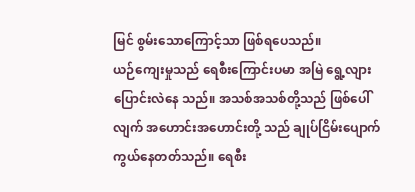မြင် စွမ်းသောကြောင့်သာ ဖြစ်ရပေသည်။
ယဉ်ကျေးမှုသည် ရေစီးကြောင်းပမာ အမြဲ ရွေ့လျားပြောင်းလဲနေ သည်။ အသစ်အသစ်တို့သည် ဖြစ်ပေါ်လျက် အဟောင်းအဟောင်းတို့ သည် ချုပ်ငြိမ်းပျောက်ကွယ်နေတတ်သည်။ ရေစီး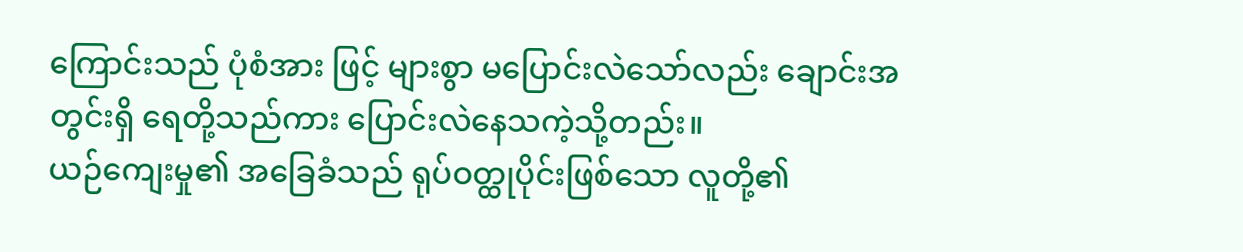ကြောင်းသည် ပုံစံအား ဖြင့် များစွာ မပြောင်းလဲသော်လည်း ချောင်းအတွင်းရှိ ရေတို့သည်ကား ပြောင်းလဲနေသကဲ့သို့တည်း။
ယဉ်ကျေးမှု၏ အခြေခံသည် ရုပ်ဝတ္ထုပိုင်းဖြစ်သော လူတို့၏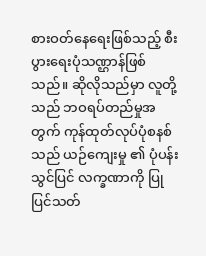စားဝတ်နေရေးဖြစ်သည့် စီးပွားရေးပုံသဏ္ဌာန်ဖြစ်သည်။ ဆိုလိုသည်မှာ လူတို့သည် ဘဝရပ်တည်မှုအတွက် ကုန်ထုတ်လုပ်ပုံစနစ်သည် ယဉ်ကျေးမှု ၏ ပုံပန်းသွင်ပြင် လက္ခဏာကို ပြုပြင်သတ်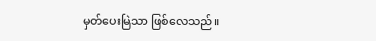မှတ်ပေးမြဲသာ ဖြစ်လေသည်။